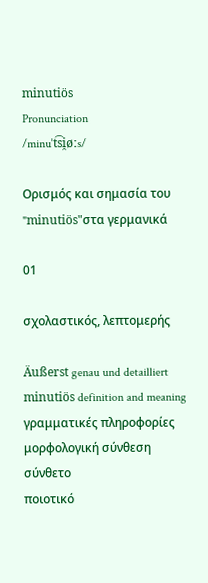minutiös
Pronunciation
/minuˈt͡si̯øːs/

Ορισμός και σημασία του "minutiös"στα γερμανικά

01

σχολαστικός, λεπτομερής

Äußerst genau und detailliert
minutiös definition and meaning
γραμματικές πληροφορίες
μορφολογική σύνθεση
σύνθετο
ποιοτικό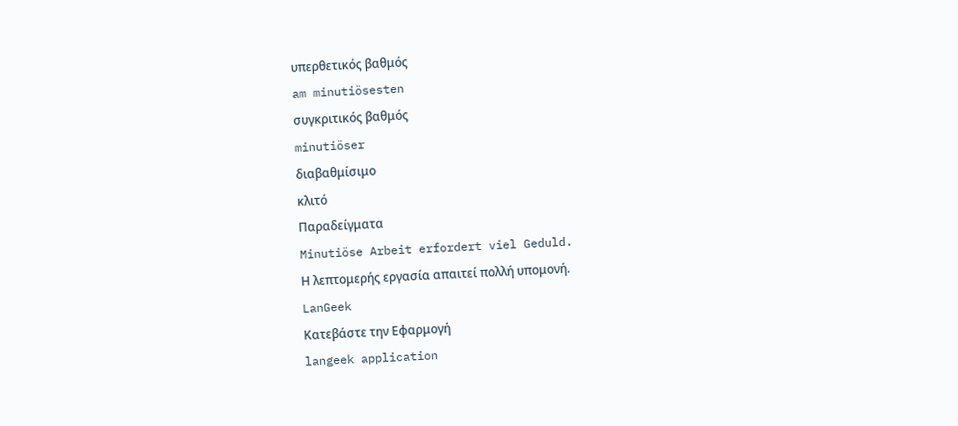υπερθετικός βαθμός
am minutiösesten
συγκριτικός βαθμός
minutiöser
διαβαθμίσιμο
κλιτό
Παραδείγματα
Minutiöse Arbeit erfordert viel Geduld.
Η λεπτομερής εργασία απαιτεί πολλή υπομονή.
LanGeek
Κατεβάστε την Εφαρμογή
langeek application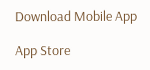Download Mobile App

App Store